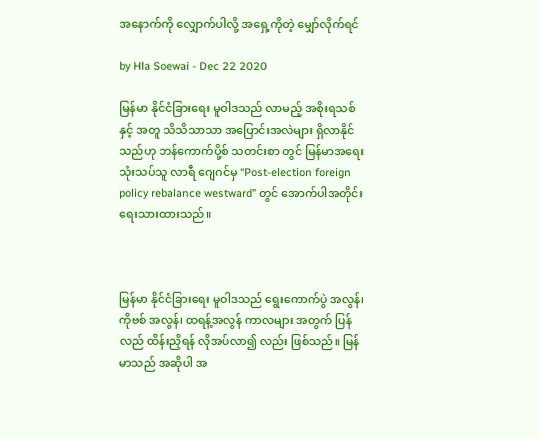အနောက်ကို လျှောက်ပါလို့ အရှေ့ကိုတဲ့ မျှော်လိုက်ရင်

by Hla Soewai - Dec 22 2020

မြန်မာ နိုင်ငံခြားရေး မူဝါဒသည် လာမည့် အစိုးရသစ် နှင့် အတူ သိသိသာသာ အပြောင်းအလဲများ ရှိလာနိုင်သည်ဟု ဘန်ကောက်ပို့စ် သတင်းစာ တွင် မြန်မာအရေး သုံးသပ်သူ လာရီ ဂျေဂင်မှ “Post-election foreign policy rebalance westward” တွင် အောက်ပါအတိုင်း ရေးသားထားသည်။



မြန်မာ နိုင်ငံခြားရေး မူဝါဒသည် ရွေးကောက်ပွဲ အလွန်၊ ကိုဗစ် အလွန်၊ ထရန့်အလွန် ကာလများ အတွက် ပြန်လည် ထိန်းညှိရန် လိုအပ်လာ၍ လည်း ဖြစ်သည်။ မြန်မာသည် အဆိုပါ အ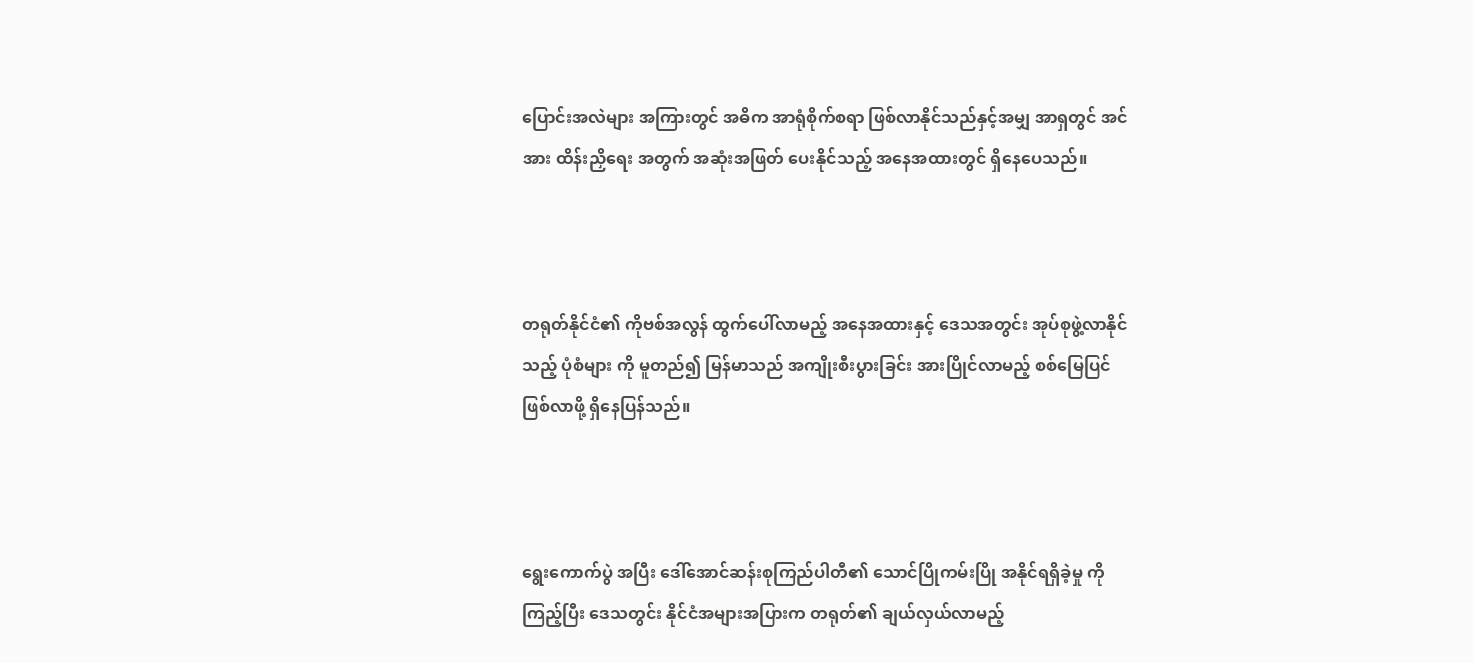ပြောင်းအလဲများ အကြားတွင် အဓိက အာရုံစိုက်စရာ ဖြစ်လာနိုင်သည်နှင့်အမျှ အာရှတွင် အင်အား ထိန်းညှိရေး အတွက် အဆုံးအဖြတ် ပေးနိုင်သည့် အနေအထားတွင် ရှိနေပေသည်။



တရုတ်နိုင်ငံ၏ ကိုဗစ်အလွန် ထွက်ပေါ်လာမည့် အနေအထားနှင့် ဒေသအတွင်း အုပ်စုဖွဲ့လာနိုင်သည့် ပုံစံများ ကို မူတည်၍ မြန်မာသည် အကျိုးစီးပွားခြင်း အားပြိုင်လာမည့် စစ်မြေပြင် ဖြစ်လာဖို့ ရှိနေပြန်သည်။



ရွေးကောက်ပွဲ အပြီး ဒေါ်အောင်ဆန်းစုကြည်ပါတီ၏ သောင်ပြိုကမ်းပြို အနိုင်ရရှိခဲ့မှု ကို ကြည့်ပြီး ဒေသတွင်း နိုင်ငံအများအပြားက တရုတ်၏ ချယ်လှယ်လာမည့်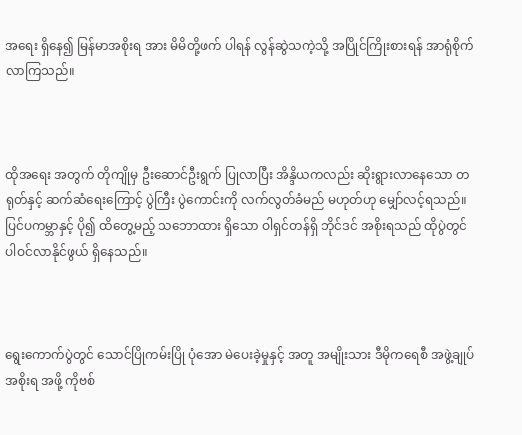အရေး ရှိနေ၍ မြန်မာအစိုးရ အား မိမိတို့ဖက် ပါရန် လွန်ဆွဲသကဲ့သို့ အပြိုင်ကြိုးစားရန် အာရုံစိုက်လာကြသည်။



ထိုအရေး အတွက် တိုကျိုမှ ဦးဆောင်ဦးရွက် ပြုလာပြီး အိန္ဒိယကလည်း ဆိုးရွားလာနေသော တရုတ်နှင့် ဆက်ဆံရေးကြောင့် ပွဲကြီး ပွဲကောင်းကို လက်လွတ်ခံမည် မဟုတ်ဟု မျှော်လင့်ရသည်။ ပြင်ပကမ္ဘာနှင့် ပို၍ ထိတွေ့မည့် သဘောထား ရှိသော ဝါရှင်တန်ရှိ ဘိုင်ဒင် အစိုးရသည် ထိုပွဲတွင် ပါဝင်လာနိုင်ဖွယ် ရှိနေသည်။



ရွေးကောက်ပွဲတွင် သောင်ပြိုကမ်းပြို ပုံအော မဲပေးခဲ့မှုနှင့် အတူ အမျိုးသား ဒီမိုကရေစီ အဖွဲ့ချုပ် အစိုးရ အဖို့ ကိုဗစ်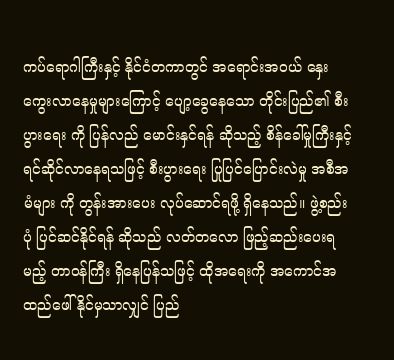ကပ်ရောဂါကြီးနှင့် နိုင်ငံတကာတွင် အရောင်းအဝယ် နှေးကွေးလာနေမှုများကြောင့် ပျော့ခွေနေသော တိုင်းပြည်၏ စီးပွားရေး ကို ပြန်လည် မောင်းနှင်ရန် ဆိုသည့် စိန်ခေါ်မှုကြီးနှင့် ရင်ဆိုင်လာနေရသဖြင့် စီးပွားရေး ပြုပြင်ပြောင်းလဲမှု အစီအမံများ ကို တွန်းအားပေး လုပ်ဆောင်ရဖို့ ရှိနေသည်။ ဖွဲ့စည်းပုံ ပြင်ဆင်နိုင်ရန် ဆိုသည် လတ်တလော ဖြည့်ဆည်းပေးရမည့် တာဝန်ကြီး ရှိနေပြန်သဖြင့် ထိုအရေးကို အကောင်အထည်ဖေါ် နိုင်မှသာလျှင် ပြည်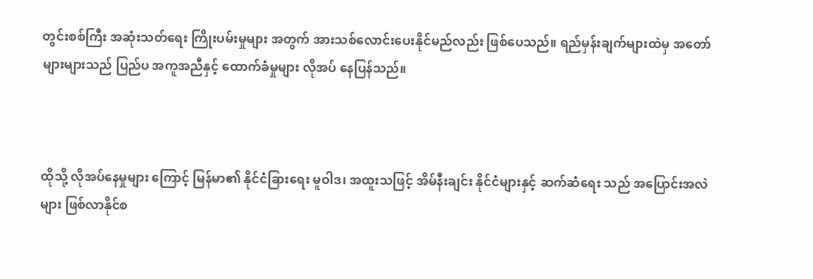တွင်းစစ်ကြီး အဆုံးသတ်ရေး ကြိုးပမ်းမှုများ အတွက် အားသစ်လောင်းပေးနိုင်မည်လည်း ဖြစ်ပေသည်။ ရည်မှန်းချက်များထဲမှ အတော်များများသည် ပြည်ပ အကူအညီနှင့် ထောက်ခံမှုများ လိုအပ် နေပြန်သည်။



ထိုသို့ လိုအပ်နေမှုများ ကြောင့် မြန်မာ၏ နိုင်ငံခြားရေး မူဝါဒ၊ အထူးသဖြင့် အိမ်နီးချင်း နိုင်ငံများနှင့် ဆက်ဆံရေး သည် အပြောင်းအလဲများ ဖြစ်လာနိုင်စ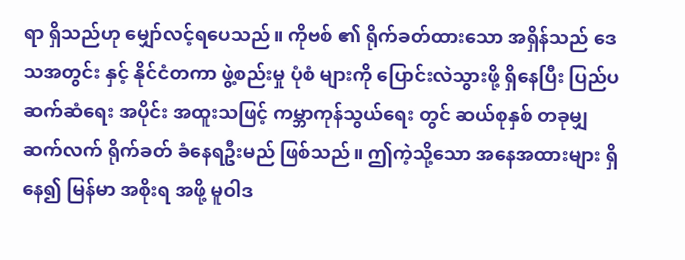ရာ ရှိသည်ဟု မျှော်လင့်ရပေသည်။ ကိုဗစ် ၏ ရိုက်ခတ်ထားသော အရှိန်သည် ဒေသအတွင်း နှင့် နိုင်ငံတကာ ဖွဲ့စည်းမှု ပုံစံ များကို ပြောင်းလဲသွားဖို့ ရှိနေပြီး ပြည်ပ ဆက်ဆံရေး အပိုင်း အထူးသဖြင့် ကမ္ဘာကုန်သွယ်ရေး တွင် ဆယ်စုနှစ် တခုမျှ ဆက်လက် ရိုက်ခတ် ခံနေရဦးမည် ဖြစ်သည်။ ဤကဲ့သို့သော အနေအထားများ ရှိနေ၍ မြန်မာ အစိုးရ အဖို့ မူဝါဒ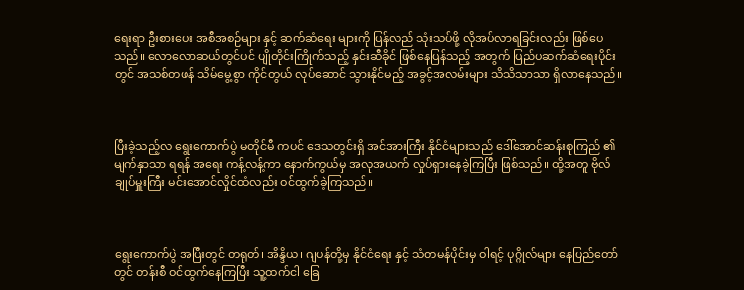ရေးရာ ဦးစားပေး အစီအစဉ်များ နှင့် ဆက်ဆံရေး များကို ပြန်လည် သုံးသပ်ဖို့ လိုအပ်လာရခြင်းလည်း ဖြစ်ပေသည်။ လောလောဆယ်တွင်ပင် ပျိုတိုင်းကြိုက်သည့် နှင်းဆီခိုင် ဖြစ်နေပြန်သည့် အတွက် ပြည်ပဆက်ဆံရေးပိုင်းတွင် အသစ်တဖန် သိမ်မွေ့စွာ ကိုင်တွယ် လုပ်ဆောင် သွားနိုင်မည့် အခွင့်အလမ်းများ သိသိသာသာ ရှိလာနေသည်။



ပြီးခဲ့သည့်လ ရွေးကောက်ပွဲ မတိုင်မီ ကပင် ဒေသတွင်းရှိ အင်အားကြီး နိုင်ငံများသည် ဒေါ်အောင်ဆန်းစုကြည် ၏ မျက်နှာသာ ရရန် အရေး ကန့်လန့်ကာ နောက်ကွယ်မှ အလုအယက် လှုပ်ရှားနေခဲ့ကြပြီး ဖြစ်သည်။ ထို့အတူ ဗိုလ်ချုပ်မှူးကြီး မင်းအောင်လှိုင်ထံလည်း ဝင်ထွက်ခဲ့ကြသည်။



ရွေးကောက်ပွဲ အပြီးတွင် တရုတ်၊ အိန္ဒိယ၊ ဂျပန်တို့မှ နိုင်ငံရေး နှင့် သံတမန်ပိုင်းမှ ဝါရင့် ပုဂ္ဂိုလ်များ နေပြည်တော်တွင် တန်းစီ ဝင်ထွက်နေကြပြီး သူ့ထက်ငါ ခြေ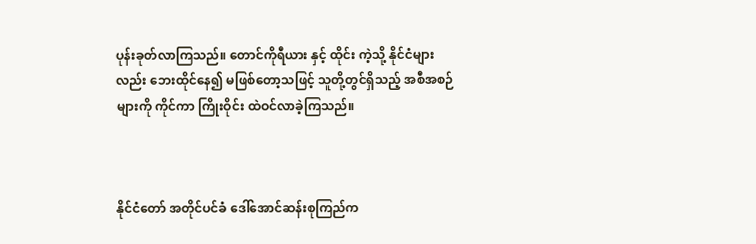ပုန်းခုတ်လာကြသည်။ တောင်ကိုရီယား နှင့် ထိုင်း ကဲ့သို့ နိုင်ငံများလည်း ဘေးထိုင်နေ၍ မဖြစ်တော့သဖြင့် သူတို့တွင်ရှိသည့် အစီအစဉ်များကို ကိုင်ကာ ကြိုးဝိုင်း ထဲဝင်လာခဲ့ကြသည်။



နိုင်ငံတော် အတိုင်ပင်ခံ ဒေါ်အောင်ဆန်းစုကြည်က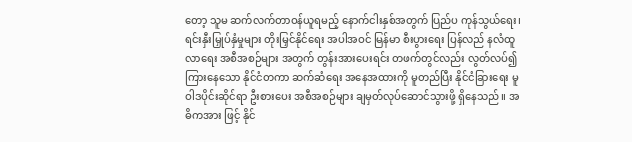တော့ သူမ ဆက်လက်တာဝန်ယူရမည့် နောက်ငါးနှစ်အတွက် ပြည်ပ ကုန်သွယ်ရေး၊ ရင်းနှီးမြှုပ်နှံမှုများ တိုးမြှင်နိုင်ရေး အပါအဝင် မြန်မာ စီးပွားရေး ပြန်လည် နလံထူလာရေး အစီအစဉ်များ အတွက် တွန်းအားပေးရင်း တဖက်တွင်လည်း လွတ်လပ်၍ ကြားနေသော နိုင်ငံတကာ ဆက်ဆံရေး အနေအထားကို မူတည်ပြီး နိုင်ငံခြားရေး မူဝါဒပိုင်းဆိုင်ရာ ဦးစားပေး အစီအစဉ်များ ချမှတ်လုပ်ဆောင်သွားဖို့ ရှိနေသည်။ အဓိကအား ဖြင့် နိုင်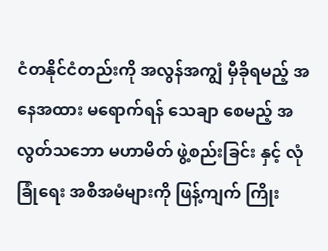ငံတနိုင်ငံတည်းကို အလွန်အကျွံ မှီခိုရမည့် အနေအထား မရောက်ရန် သေချာ စေမည့် အလွတ်သဘော မဟာမိတ် ဖွဲ့စည်းခြင်း နှင့် လုံခြုံရေး အစီအမံများကို ဖြန့်ကျက် ကြိုး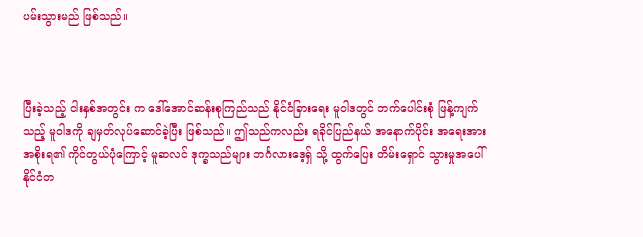ပမ်းသွားမည် ဖြစ်သည်။



ပြီးခဲ့သည့် ငါးနှစ်အတွင်း က ဒေါ်အောင်ဆန်းစုကြည်သည် နိုင်ငံခြားရေး မူဝါဒတွင် ဘက်ပေါင်းစုံ ဖြန့်ကျက်သည့် မူဝါဒကို ချမှတ်လုပ်ဆောင်ခဲ့ပြီး ဖြစ်သည်။ ဤသည်ကလည်း ရခိုင်ပြည်နယ် အနောက်ပိုင်း အရေးအား အစိုးရ၏ ကိုင်တွယ်ပုံကြောင့် မူဆလင် ဒုက္ခသည်များ ဘင်္ဂလားဒေ့ရှ် သို့ ထွက်ပြေး တိမ်းရှောင် သွားမှုအပေါ် နိုင်ငံတ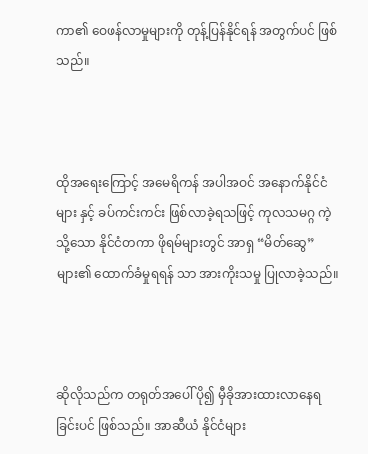ကာ၏ ဝေဖန်လာမှုများကို တုန့်ပြန်နိုင်ရန် အတွက်ပင် ဖြစ်သည်။



ထိုအရေးကြောင့် အမေရိကန် အပါအဝင် အနောက်နိုင်ငံများ နှင့် ခပ်ကင်းကင်း ဖြစ်လာခဲ့ရသဖြင့် ကုလသမဂ္ဂ ကဲ့သို့သော နိုင်ငံတကာ ဖိုရမ်များတွင် အာရှ “မိတ်ဆွေ” များ၏ ထောက်ခံမှုရရန် သာ အားကိုးသမှု ပြုလာခဲ့သည်။



ဆိုလိုသည်က တရုတ်အပေါ် ပို၍ မှီခိုအားထားလာနေရခြင်းပင် ဖြစ်သည်။ အာဆီယံ နိုင်ငံများ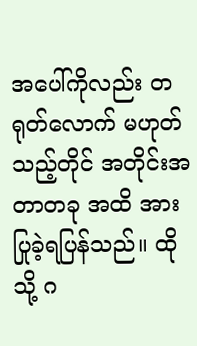အပေါ်ကိုလည်း တရုတ်လောက် မဟုတ်သည့်တိုင် အတိုင်းအတာတခု အထိ အားပြုခဲ့ရပြန်သည်။ ထိုသို့ ဂ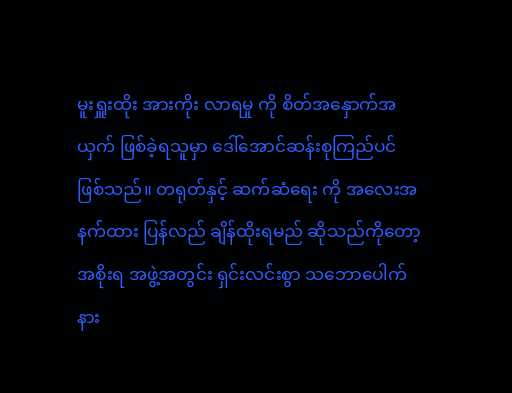မူးရှူးထိုး အားကိုး လာရမှု ကို စိတ်အနှောက်အယှက် ဖြစ်ခဲ့ရသူမှာ ဒေါ်အောင်ဆန်းစုကြည်ပင် ဖြစ်သည်။ တရုတ်နှင့် ဆက်ဆံရေး ကို အလေးအနက်ထား ပြန်လည် ချိန်ထိုးရမည် ဆိုသည်ကိုတော့ အစိုးရ အဖွဲ့အတွင်း ရှင်းလင်းစွာ သဘောပေါက် နား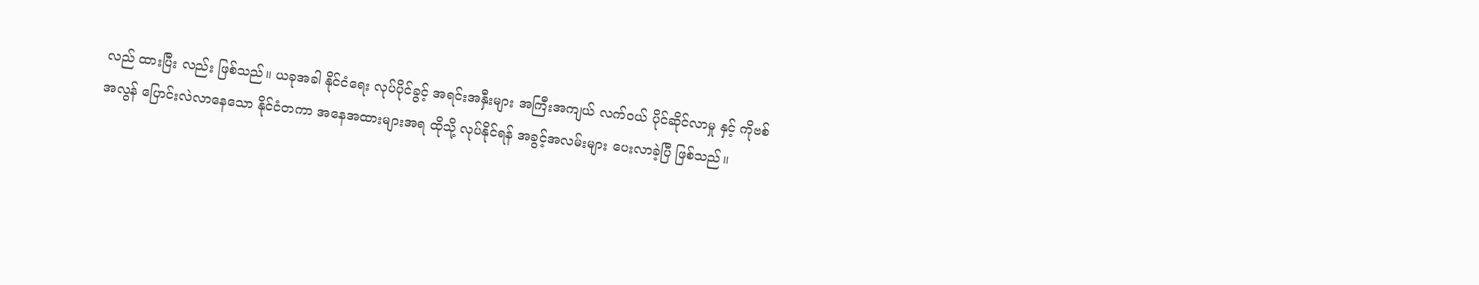လည် ထားပြီး လည်း ဖြစ်သည်။ ယခုအခါ နိုင်ငံရေး လုပ်ပိုင်ခွင့် အရင်းအနှီးများ အကြီးအကျယ် လက်ဝယ် ပိုင်ဆိုင်လာမှု နှင့် ကိုဗစ် အလွန် ပြောင်းလဲလာနေသော နိုင်ငံတကာ အနေအထားများအရ ထိုသို့ လုပ်နိုင်ရန် အခွင့်အလမ်းများ ပေးလာခဲ့ပြီ ဖြစ်သည်။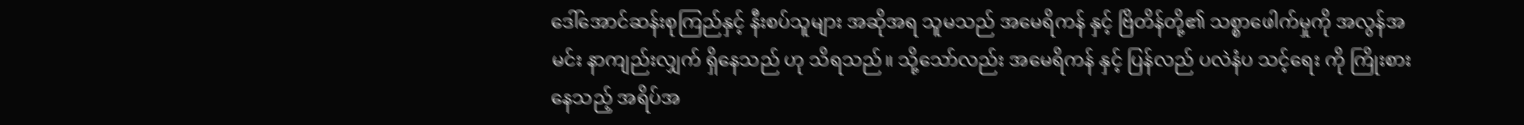ဒေါ်အောင်ဆန်းစုကြည်နှင့် နီးစပ်သူများ အဆိုအရ သူမသည် အမေရိကန် နှင့် ဗြိတိန်တို့၏ သစ္စာဖေါက်မှုကို အလွန်အမင်း နာကျည်းလျှက် ရှိနေသည် ဟု သိရသည်။ သို့သော်လည်း အမေရိကန် နှင့် ပြန်လည် ပလဲနံပ သင့်ရေး ကို ကြိုးစားနေသည့် အရိပ်အ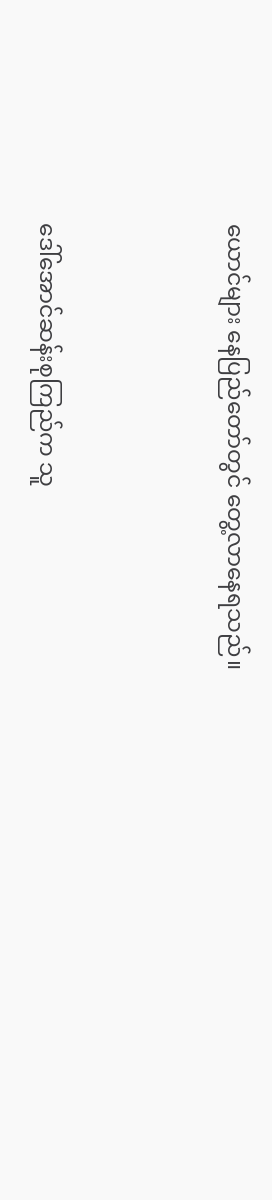ယောင်များ နေပြည်တော်တွင် တွေ့လာနေရသည်။



ဒေါ်အောင်ဆန်းစုကြည်က သူ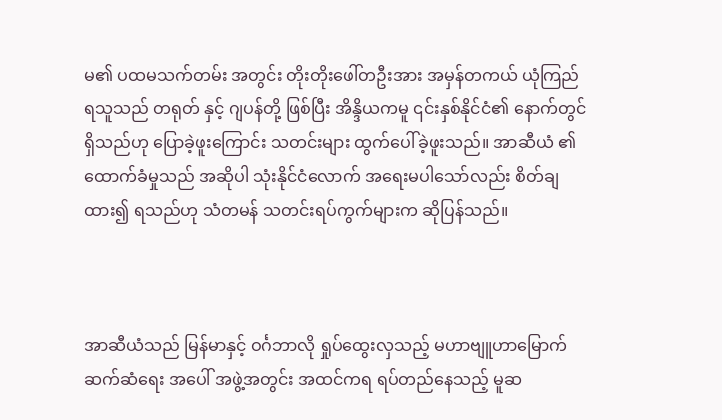မ၏ ပထမသက်တမ်း အတွင်း တိုးတိုးဖေါ်တဦးအား အမှန်တကယ် ယုံကြည် ရသူသည် တရုတ် နှင့် ဂျပန်တို့ ဖြစ်ပြီး အိန္ဒိယကမူ ၎င်းနှစ်နိုင်ငံ၏ နောက်တွင် ရှိသည်ဟု ပြောခဲ့ဖူးကြောင်း သတင်းများ ထွက်ပေါ်ခဲ့ဖူးသည်။ အာဆီယံ ၏ ထောက်ခံမှုသည် အဆိုပါ သုံးနိုင်ငံလောက် အရေးမပါသော်လည်း စိတ်ချထား၍ ရသည်ဟု သံတမန် သတင်းရပ်ကွက်များက ဆိုပြန်သည်။



အာဆီယံသည် မြန်မာနှင့် ဝင်္ဂဘာလို ရှုပ်ထွေးလှသည့် မဟာဗျူဟာမြောက် ဆက်ဆံရေး အပေါ် အဖွဲ့အတွင်း အထင်ကရ ရပ်တည်နေသည့် မူဆ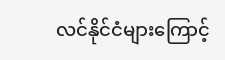လင်နိုင်ငံများကြောင့်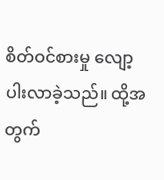စိတ်ဝင်စားမှု လျော့ပါးလာခဲ့သည်။ ထို့အတွက်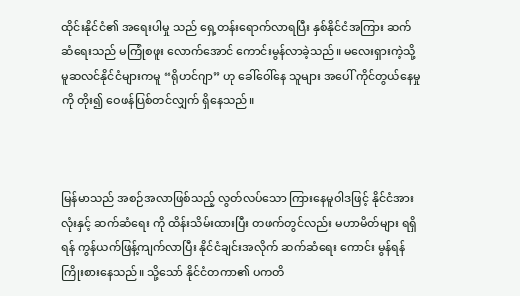ထိုင်းနိုင်ငံ၏ အရေးပါမှု သည် ရှေ့တန်းရောက်လာရပြီး နှစ်နိုင်ငံအကြား ဆက်ဆံရေးသည် မကြုံစဖူး လောက်အောင် ကောင်းမွန်လာခဲ့သည်။ မလေးရှားကဲ့သို့ မူဆလင်နိုင်ငံများကမူ “ရိုဟင်ဂျာ” ဟု ခေါ်ဝေါ်နေ သူများ အပေါ် ကိုင်တွယ်နေမှုကို တိုး၍ ဝေဖန်ပြစ်တင်လျှက် ရှိနေသည်။



မြန်မာသည် အစဉ်အလာဖြစ်သည့် လွတ်လပ်သော ကြားနေမူဝါဒဖြင့် နိုင်ငံအားလုံးနှင့် ဆက်ဆံရေး ကို ထိန်းသိမ်းထားပြီး တဖက်တွင်လည်း မဟာမိတ်များ ရရှိရန် ကွန်ယက်ဖြန့်ကျက်လာပြီး နိုင်ငံချင်းအလိုက် ဆက်ဆံရေး ကောင်း မွန်ရန် ကြိုးစားနေသည်။ သို့သော် နိုင်ငံတကာ၏ ပကတိ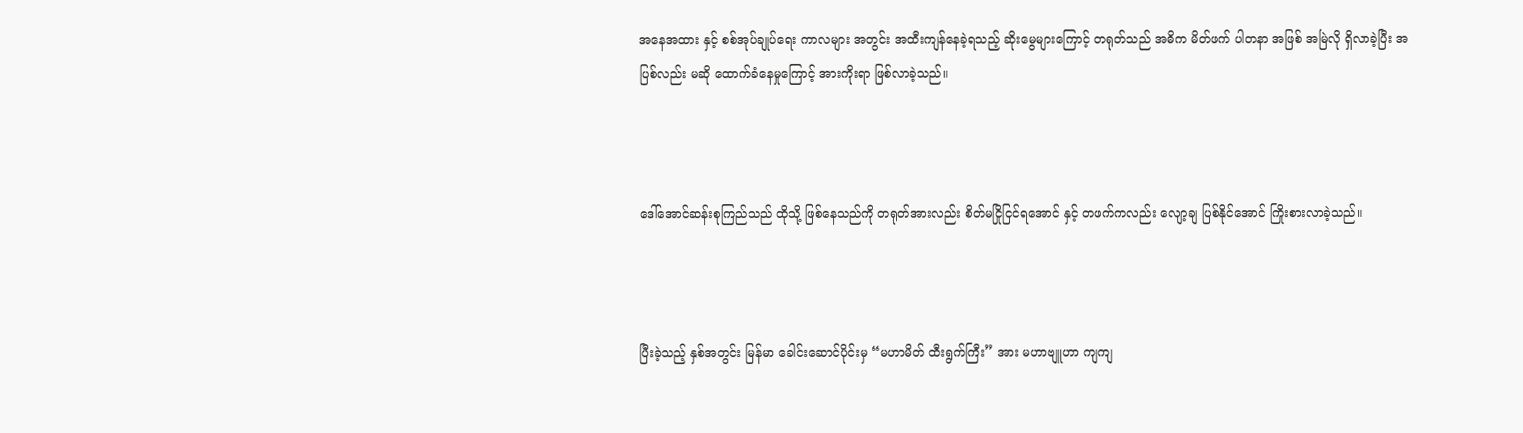အနေအထား နှင့် စစ်အုပ်ချုပ်ရေး ကာလများ အတွင်း အထီးကျန်နေခဲ့ရသည့် ဆိုးမွေများကြောင့် တရုတ်သည် အဓိက မိတ်ဖက် ပါတနာ အဖြစ် အမြဲလို ရှိလာခဲ့ပြီး အပြစ်လည်း မဆို ထောက်ခံနေမှုကြောင့် အားကိုးရာ ဖြစ်လာခဲ့သည်။



ဒေါ်အောင်ဆန်းစုကြည်သည် ထိုသို့ ဖြစ်နေသည်ကို တရုတ်အားလည်း စိတ်မငြိုငြင်ရအောင် နှင့် တဖက်ကလည်း လျော့ချ ပြစ်နိုင်အောင် ကြိုးစားလာခဲ့သည်။



ပြီးခဲ့သည့် နှစ်အတွင်း မြန်မာ ခေါင်းဆောင်ပိုင်းမှ “မဟာမိတ် ထီးရွက်ကြီး” အား မဟာဗျူဟာ ကျကျ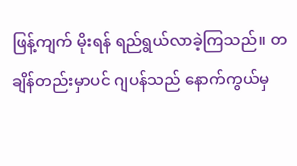ဖြန့်ကျက် မိုးရန် ရည်ရွယ်လာခဲ့ကြသည်။ တချိန်တည်းမှာပင် ဂျပန်သည် နောက်ကွယ်မှ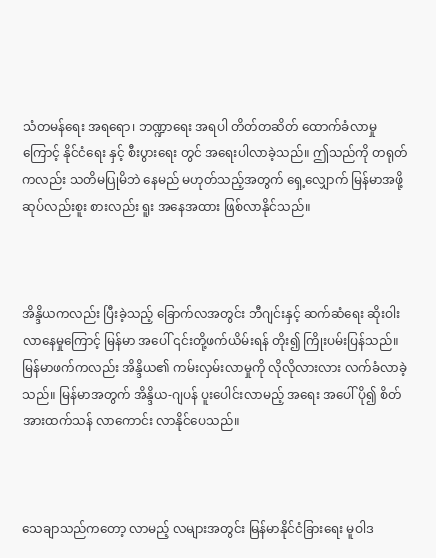သံတမန်ရေး အရရော၊ ဘဏ္ဍာရေး အရပါ တိတ်တဆိတ် ထောက်ခံလာမှုကြောင့် နိုင်ငံရေး နှင့် စီးပွားရေး တွင် အရေးပါလာခဲ့သည်။ ဤသည်ကို တရုတ်ကလည်း သတိမပြုမိဘဲ နေမည် မဟုတ်သည့်အတွက် ရှေ့လျှောက် မြန်မာအဖို့ ဆုပ်လည်းစူး စားလည်း ရူး အနေအထား ဖြစ်လာနိုင်သည်။



အိန္ဒိယကလည်း ပြီးခဲ့သည့် ခြောက်လအတွင်း ဘီဂျင်းနှင့် ဆက်ဆံရေး ဆိုးဝါးလာနေမှုကြောင့် မြန်မာ အပေါ် ၎င်းတို့ဖက်ယိမ်းရန် တိုး၍ ကြိုးပမ်းပြန်သည်။ မြန်မာဖက်ကလည်း အိန္ဒိယ၏ ကမ်းလှမ်းလာမှုကို လိုလိုလားလား လက်ခံလာခဲ့သည်။ မြန်မာအတွက် အိန္ဒိယ-ဂျပန် ပူးပေါင်းလာမည့် အရေး အပေါ် ပို၍ စိတ်အားထက်သန် လာကောင်း လာနိုင်ပေသည်။



သေချာသည်ကတော့ လာမည့် လများအတွင်း မြန်မာနိုင်ငံခြားရေး မူဝါဒ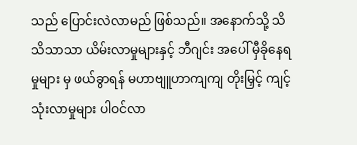သည် ပြောင်းလဲလာမည် ဖြစ်သည်။ အနောက်သို့ သိသိသာသာ ယိမ်းလာမှုများနှင့် ဘီဂျင်း အပေါ် မှီခိုနေရမှုများ မှ ဖယ်ခွာရန် မဟာဗျူဟာကျကျ တိုးမြှင့် ကျင့်သုံးလာမှုများ ပါဝင်လာ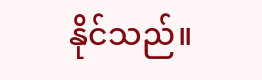နိုင်သည်။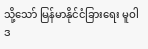သို့သော် မြန်မာနိုင်ငံခြားရေး မူဝါဒ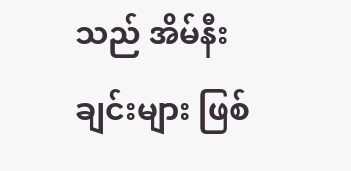သည် အိမ်နီးချင်းများ ဖြစ်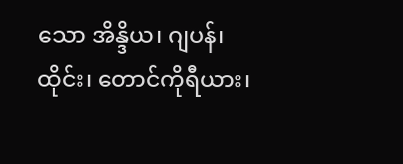သော အိန္ဒိယ၊ ဂျပန်၊ ထိုင်း၊ တောင်ကိုရီယား၊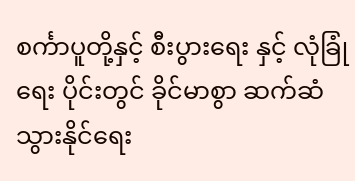စင်္ကာပူတို့နှင့် စီးပွားရေး နှင့် လုံခြုံရေး ပိုင်းတွင် ခိုင်မာစွာ ဆက်ဆံသွားနိုင်ရေး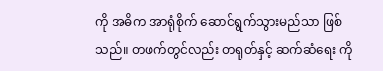ကို အဓိက အာရုံစိုက် ဆောင်ရွက်သွားမည်သာ ဖြစ်သည်။ တဖက်တွင်လည်း တရုတ်နှင့် ဆက်ဆံရေး ကို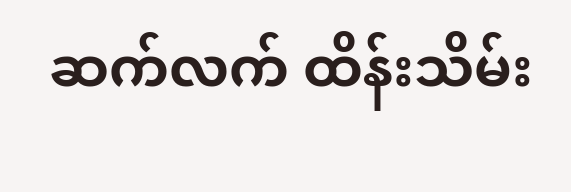ဆက်လက် ထိန်းသိမ်း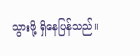သွားဖို့ ရှိနေပြန်သည်။